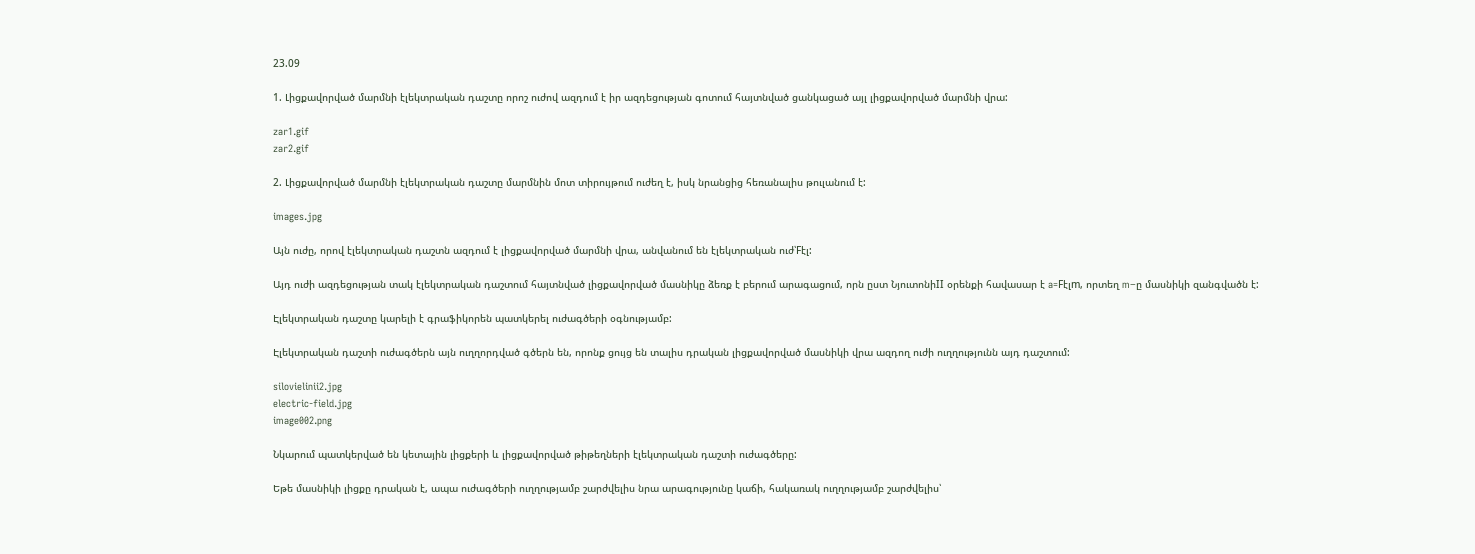23.09

1. Լիցքավորված մարմնի էլեկտրական դաշտը որոշ ուժով ազդում է իր ազդեցության գոտում հայտնված ցանկացած այլ լիցքավորված մարմնի վրա:

zar1.gif
zar2.gif

2. Լիցքավորված մարմնի էլեկտրական դաշտը մարմնին մոտ տիրույթում ուժեղ է, իսկ նրանցից հեռանալիս թուլանում է:

images.jpg

Այն ուժը, որով էլեկտրական դաշտն ազդում է լիցքավորված մարմնի վրա, անվանում են էլեկտրական ուժ՝Fէլ:

Այդ ուժի ազդեցության տակ էլեկտրական դաշտում հայտնված լիցքավորված մասնիկը ձեռք է բերում արագացում, որն ըստ ՆյուտոնիII օրենքի հավասար է a=Fէլm, որտեղ m−ը մասնիկի զանգվածն է:

Էլեկտրական դաշտը կարելի է գրաֆիկորեն պատկերել ուժագծերի օգնությամբ:

Էլեկտրական դաշտի ուժագծերն այն ուղղորդված գծերն են, որոնք ցույց են տալիս դրական լիցքավորված մասնիկի վրա ազդող ուժի ուղղությունն այդ դաշտում:

silovielinii2.jpg
electric-field.jpg
image002.png

Նկարում պատկերված են կետային լիցքերի և լիցքավորված թիթեղների էլեկտրական դաշտի ուժագծերը:

Եթե մասնիկի լիցքը դրական է, ապա ուժագծերի ուղղությամբ շարժվելիս նրա արագությունը կաճի, հակառակ ուղղությամբ շարժվելիս՝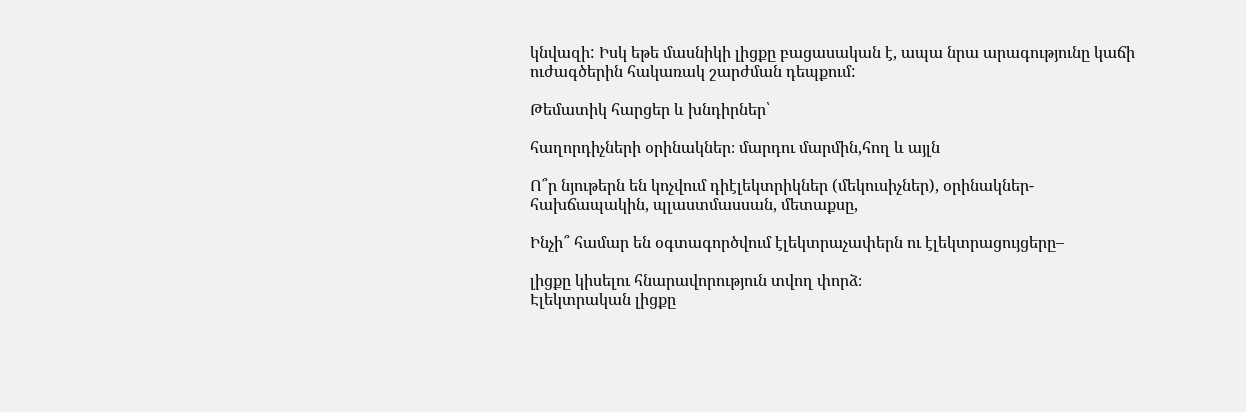կնվազի: Իսկ եթե մասնիկի լիցքը բացասական է, ապա նրա արագությունը կաճի ուժագծերին հակառակ շարժման դեպքում:

Թեմատիկ հարցեր և խնդիրներ՝

հաղորդիչների օրինակներ։ մարդու մարմին,հող և այլն

Ո՞ր նյութերն են կոչվում դիէլեկտրիկներ (մեկուսիչներ), օրինակներ- հախճապակին, պլաստմասսան, մետաքսը,

Ինչի՞ համար են օգտագործվում էլեկտրաչափերն ու էլեկտրացույցերը–

լիցքը կիսելու հնարավորություն տվող փորձ։
Էլեկտրական լիցքը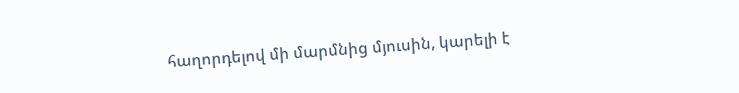հաղորդելով մի մարմնից մյուսին, կարելի է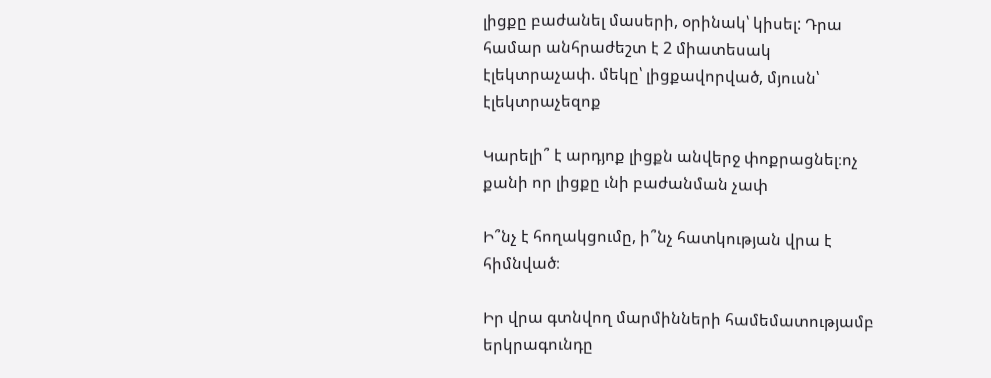լիցքը բաժանել մասերի, օրինակ՝ կիսել: Դրա համար անհրաժեշտ է 2 միատեսակ էլեկտրաչափ. մեկը՝ լիցքավորված, մյուսն՝ էլեկտրաչեզոք

Կարելի՞ է արդյոք լիցքն անվերջ փոքրացնել։ոչ քանի որ լիցքը ւնի բաժանման չափ

Ի՞նչ է հողակցումը, ի՞նչ հատկության վրա է հիմնված։

Իր վրա գտնվող մարմինների համեմատությամբ երկրագունդը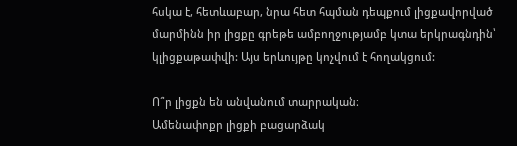հսկա է, հետևաբար, նրա հետ հպման դեպքում լիցքավորված մարմինն իր լիցքը գրեթե ամբողջությամբ կտա երկրագնդին՝ կլիցքաթափվի: Այս երևույթը կոչվում է հողակցում:

Ո՞ր լիցքն են անվանում տարրական։
Ամենափոքր լիցքի բացարձակ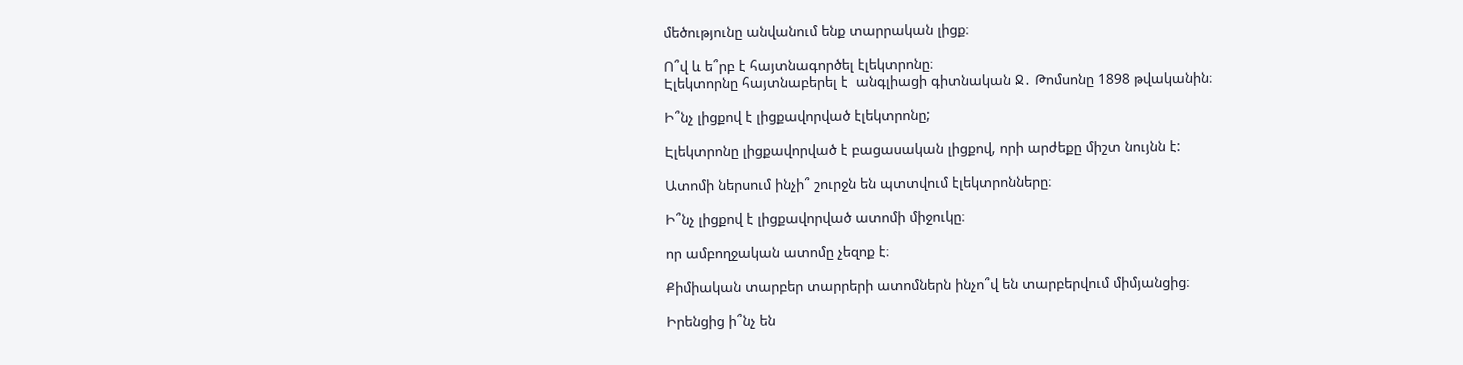մեծությունը անվանում ենք տարրական լիցք։

Ո՞վ և ե՞րբ է հայտնագործել էլեկտրոնը։
Էլեկտորնը հայտնաբերել է  անգլիացի գիտնական Ջ․ Թոմսոնը 1898 թվականին։

Ի՞նչ լիցքով է լիցքավորված էլեկտրոնը;

Էլեկտրոնը լիցքավորված է բացասական լիցքով, որի արժեքը միշտ նույնն է:

Ատոմի ներսում ինչի՞ շուրջն են պտտվում էլեկտրոնները։

Ի՞նչ լիցքով է լիցքավորված ատոմի միջուկը։

որ ամբողջական ատոմը չեզոք է։

Քիմիական տարբեր տարրերի ատոմներն ինչո՞վ են տարբերվում միմյանցից։

Իրենցից ի՞նչ են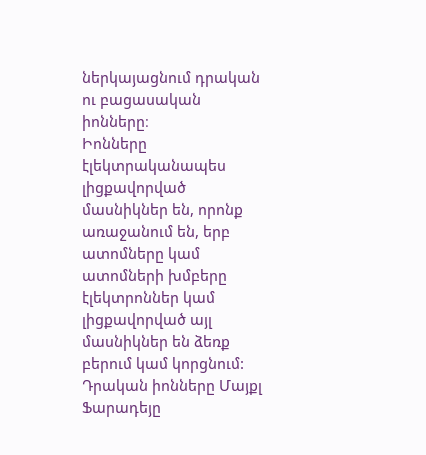ներկայացնում դրական ու բացասական իոնները։
Իոնները էլեկտրականապես լիցքավորված մասնիկներ են, որոնք առաջանում են, երբ ատոմները կամ ատոմների խմբերը էլեկտրոններ կամ լիցքավորված այլ մասնիկներ են ձեռք բերում կամ կորցնում: Դրական իոնները Մայքլ Ֆարադեյը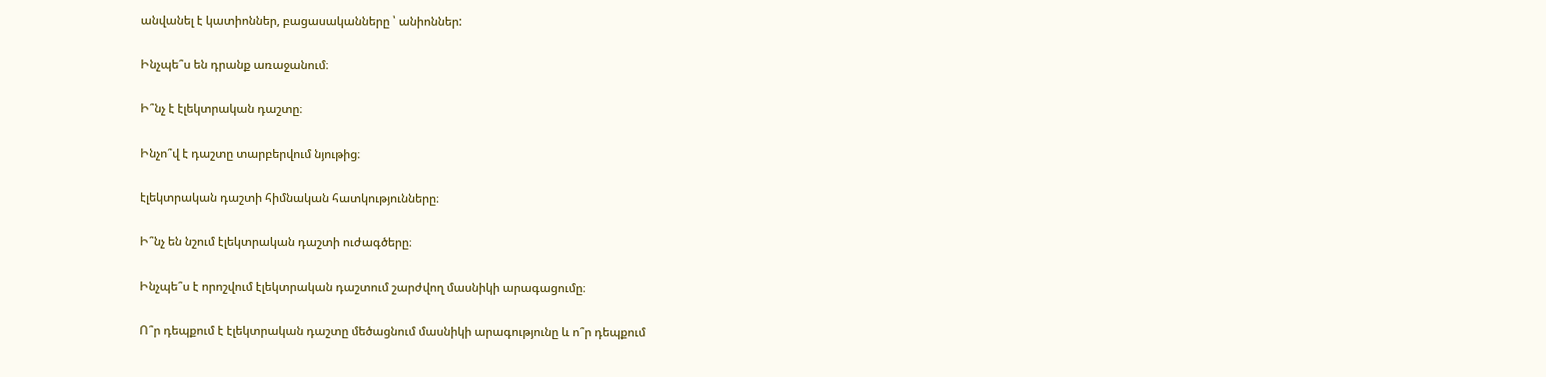անվանել է կատիոններ, բացասականները ՝ անիոններ:

Ինչպե՞ս են դրանք առաջանում։

Ի՞նչ է էլեկտրական դաշտը։

Ինչո՞վ է դաշտը տարբերվում նյութից։

էլեկտրական դաշտի հիմնական հատկությունները։

Ի՞նչ են նշում էլեկտրական դաշտի ուժագծերը։

Ինչպե՞ս է որոշվում էլեկտրական դաշտում շարժվող մասնիկի արագացումը։

Ո՞ր դեպքում է էլեկտրական դաշտը մեծացնում մասնիկի արագությունը և ո՞ր դեպքում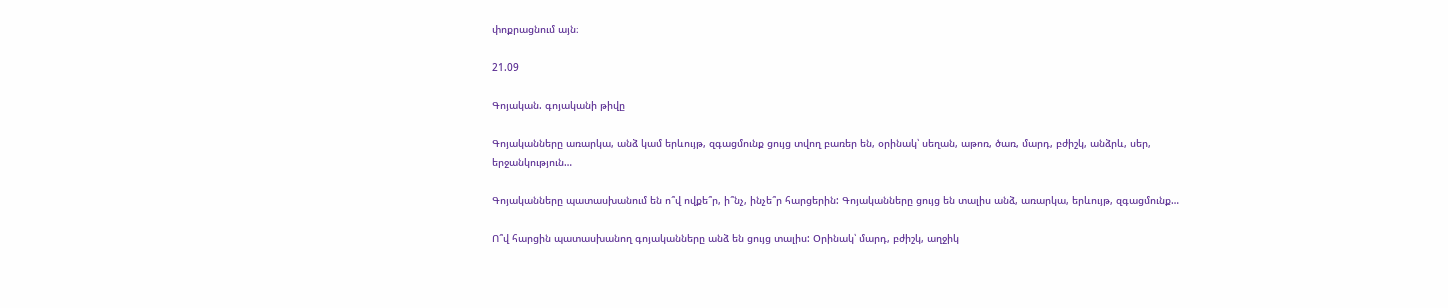փոքրացնում այն։

21.09

Գոյական. գոյականի թիվը

Գոյականները առարկա, անձ կամ երևույթ, զգացմունք ցույց տվող բառեր են, օրինակ՝ սեղան, աթոռ, ծառ, մարդ, բժիշկ, անձրև, սեր, երջանկություն…

Գոյականները պատասխանում են ո՞վ ովքե՞ր, ի՞նչ, ինչե՞ր հարցերին: Գոյականները ցույց են տալիս անձ, առարկա, երևույթ, զգացմունք…

Ո՞վ հարցին պատասխանող գոյականները անձ են ցույց տալիս: Օրինակ՝ մարդ, բժիշկ, աղջիկ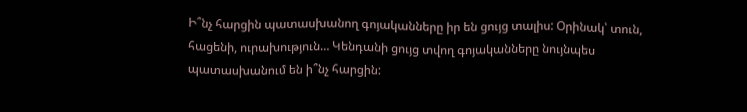Ի՞նչ հարցին պատասխանող գոյականները իր են ցույց տալիս: Օրինակ՝ տուն, հացենի, ուրախություն… Կենդանի ցույց տվող գոյականները նույնպես պատասխանում են ի՞նչ հարցին: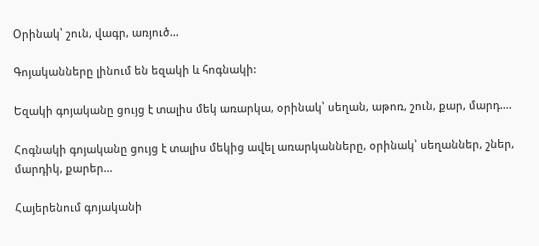Օրինակ՝ շուն, վագր, առյուծ…

Գոյականները լինում են եզակի և հոգնակի:

Եզակի գոյականը ցույց է տալիս մեկ առարկա, օրինակ՝ սեղան, աթոռ, շուն, քար, մարդ….

Հոգնակի գոյականը ցույց է տալիս մեկից ավել առարկանները, օրինակ՝ սեղաններ, շներ, մարդիկ, քարեր…

Հայերենում գոյականի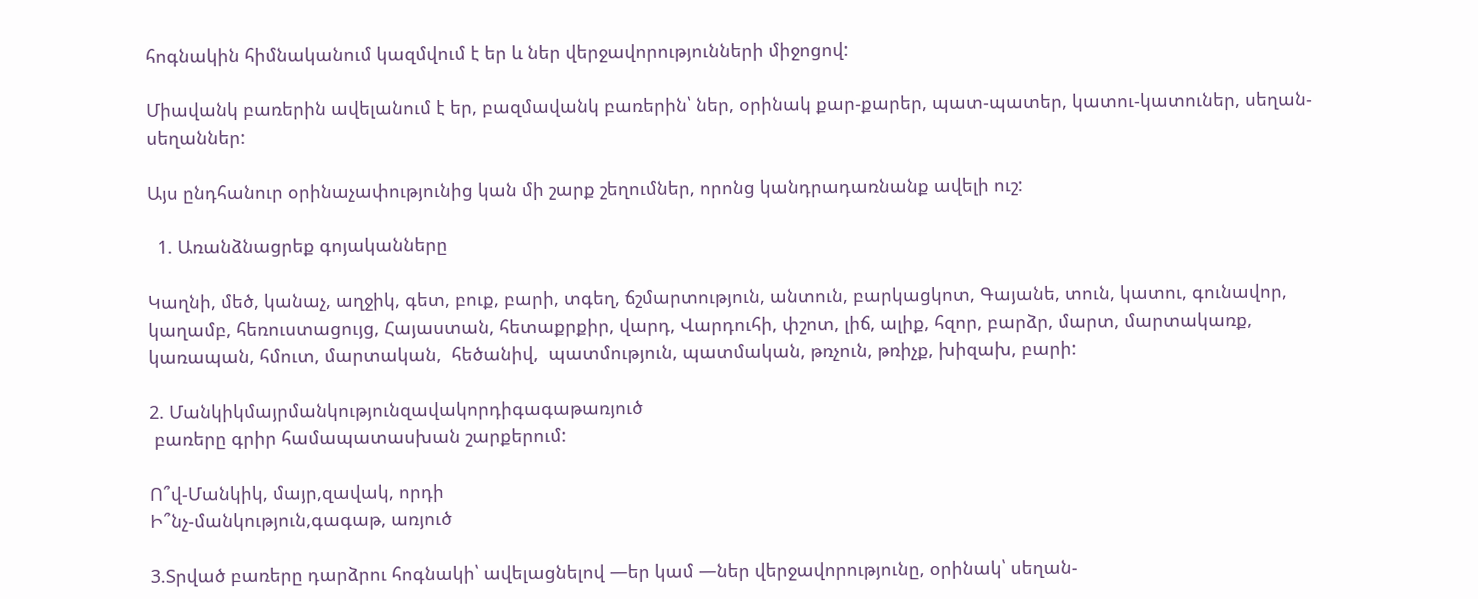հոգնակին հիմնականում կազմվում է եր և ներ վերջավորությունների միջոցով:

Միավանկ բառերին ավելանում է եր, բազմավանկ բառերին՝ ներ, օրինակ քար-քարեր, պատ-պատեր, կատու-կատուներ, սեղան-սեղաններ:

Այս ընդհանուր օրինաչափությունից կան մի շարք շեղումներ, որոնց կանդրադառնանք ավելի ուշ:

  1. Առանձնացրեք գոյականները

Կաղնի, մեծ, կանաչ, աղջիկ, գետ, բուք, բարի, տգեղ, ճշմարտություն, անտուն, բարկացկոտ, Գայանե, տուն, կատու, գունավոր, կաղամբ, հեռուստացույց, Հայաստան, հետաքրքիր, վարդ, Վարդուհի, փշոտ, լիճ, ալիք, հզոր, բարձր, մարտ, մարտակառք, կառապան, հմուտ, մարտական,  հեծանիվ,  պատմություն, պատմական, թռչուն, թռիչք, խիզախ, բարի:

2. Մանկիկմայրմանկությունզավակորդիգագաթառյուծ
 բառերը գրիր համապատասխան շարքերում:

Ո՞վ-Մանկիկ, մայր,զավակ, որդի
Ի՞նչ-մանկություն,գագաթ, առյուծ

3.Տրված բառերը դարձրու հոգնակի՝ ավելացնելով —եր կամ —ներ վերջավորությունը, օրինակ՝ սեղան-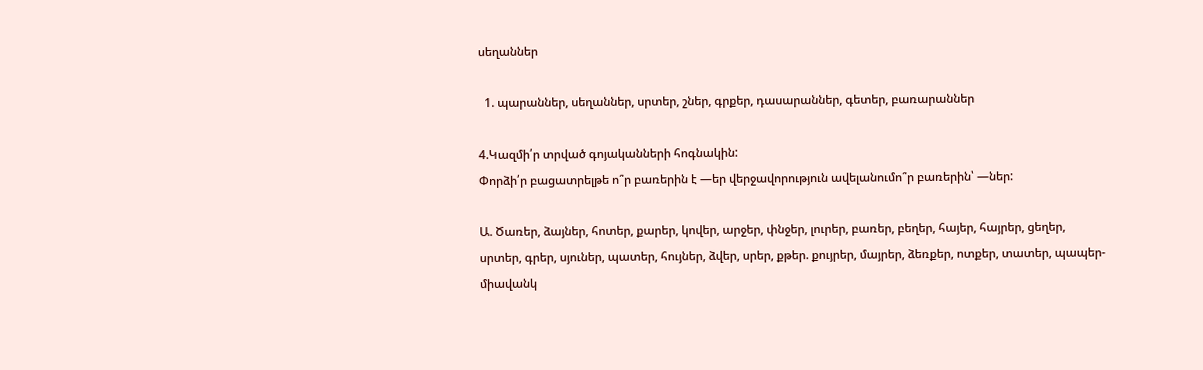սեղաններ

  1. պարաններ, սեղաններ, սրտեր, շներ, գրքեր, դասարաններ, գետեր, բառարաններ

4.Կազմի՛ր տրված գոյականների հոգնակին:
Փորձի՛ր բացատրելթե ո՞ր բառերին է —եր վերջավորություն ավելանումո՞ր բառերին՝ —ներ:

Ա. Ծառեր, ձայներ, հոտեր, քարեր, կովեր, արջեր, փնջեր, լուրեր, բառեր, բեղեր, հայեր, հայրեր, ցեղեր, սրտեր, գրեր, սյուներ, պատեր, հույներ, ձվեր, սրեր, քթեր. քույրեր, մայրեր, ձեռքեր, ոտքեր, տատեր, պապեր- միավանկ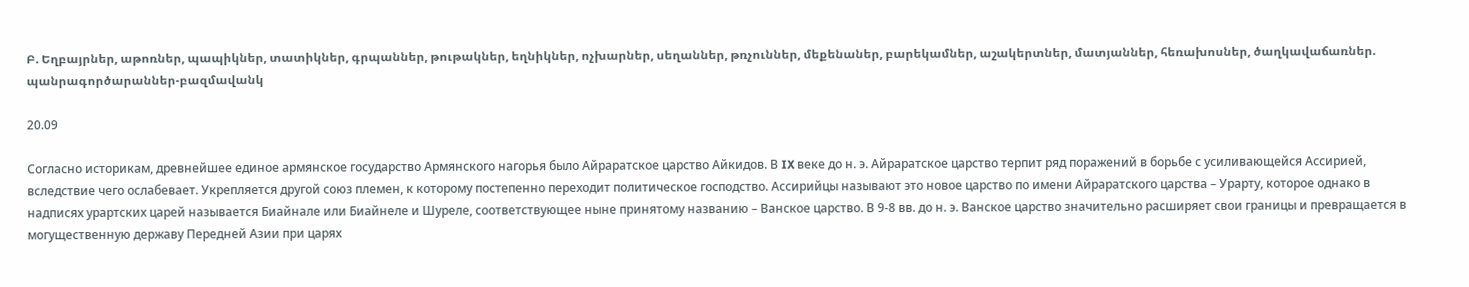Բ. Եղբայրներ, աթոռներ, պապիկներ, տատիկներ, գրպաններ, թութակներ, եղնիկներ, ոչխարներ, սեղաններ, թռչուններ, մեքենաներ, բարեկամներ, աշակերտներ, մատյաններ, հեռախոսներ, ծաղկավաճառներ. պանրագործարաններ-բազմավանկ

20.09

Согласно историкам, древнейшее единое армянское государство Армянского нагорья было Айраратское царство Айкидов. В IX веке до н. э. Айраратское царство терпит ряд поражений в борьбе с усиливающейся Ассирией, вследствие чего ослабевает. Укрепляется другой союз племен, к которому постепенно переходит политическое господство. Ассирийцы называют это новое царство по имени Айраратского царства – Урарту, которое однако в надписях урартских царей называется Биайнале или Биайнеле и Шуреле, соответствующее ныне принятому названию – Ванское царство. В 9-8 вв. до н. э. Ванское царство значительно расширяет свои границы и превращается в могущественную державу Передней Азии при царях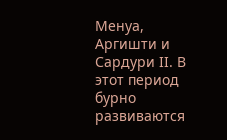Менуа, Аргишти и Сардури II. В этот период бурно развиваются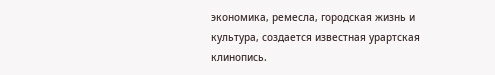экономика, ремесла, городская жизнь и культура, создается известная урартская клинопись.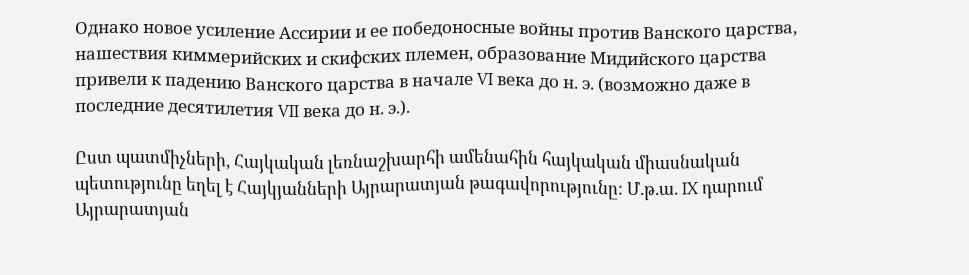Однако новое усиление Ассирии и ее победоносные войны против Ванского царства, нашествия киммерийских и скифских племен, образование Мидийского царства привели к падению Ванского царства в начале VI века до н. э. (возможно даже в последние десятилетия VII века до н. э.).

Ըստ պատմիչների, Հայկական լեռնաշխարհի ամենահին հայկական միասնական պետությունը եղել է Հայկյանների Այրարատյան թագավորությունը: Մ.թ.ա. IX դարում Այրարատյան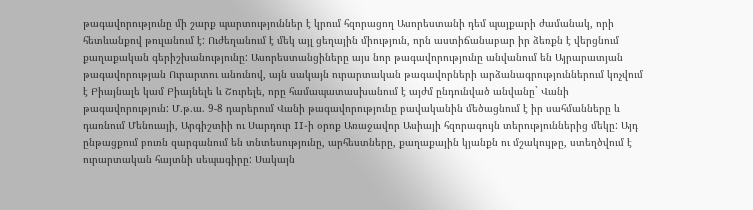թագավորությունը մի շարք պարտություններ է կրում հզորացող Ասորեստանի դեմ պայքարի ժամանակ, որի հետևանքով թուլանում է: Ուժեղանում է մեկ այլ ցեղային միություն, որն աստիճանաբար իր ձեռքն է վերցնում քաղաքական գերիշխանությունը: Ասորեստանցիները այս նոր թագավորությունը անվանում են Այրարատյան թագավորության Ուրարտու անունով, այն սակայն ուրարտական թագավորների արձանագրություններում կոչվում է Բիայնալե կամ Բիայնելե և Շուրելե, որը համապատասխանում է այժմ ընդունված անվանը` Վանի թագավորություն: Մ.թ.ա. 9-8 դարերում Վանի թագավորությունը բավականին մեծացնում է իր սահմանները և դառնում Մենուայի, Արգիշտիի ու Սարդուր II-ի օրոք Առաջավոր Ասիայի հզորագույն տերություններից մեկը: Այդ ընթացքում բուռն զարգանում են տնտեսությունը, արհեստները, քաղաքային կյանքն ու մշակույթը, ստեղծվում է ուրարտական հայտնի սեպագիրը: Սակայն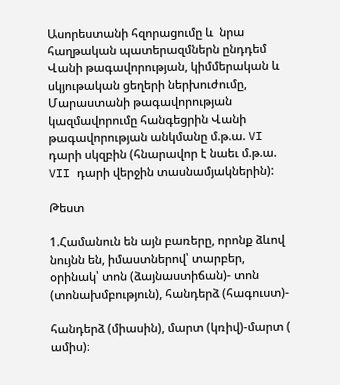Ասորեստանի հզորացումը և  նրա հաղթական պատերազմներն ընդդեմ Վանի թագավորության, կիմմերական և սկյութական ցեղերի ներխուժումը, Մարաստանի թագավորության կազմավորումը հանգեցրին Վանի թագավորության անկմանը մ.թ.ա. VI դարի սկզբին (հնարավոր է նաեւ մ.թ.ա. VII դարի վերջին տասնամյակներին):

Թեստ

1.Համանուն են այն բառերը, որոնք ձևով նույնն են, իմաստներով՝ տարբեր, օրինակ՝ տոն (ձայնաստիճան)- տոն (տոնախմբություն), հանդերձ (հագուստ)-

հանդերձ (միասին), մարտ (կռիվ)-մարտ ( ամիս)։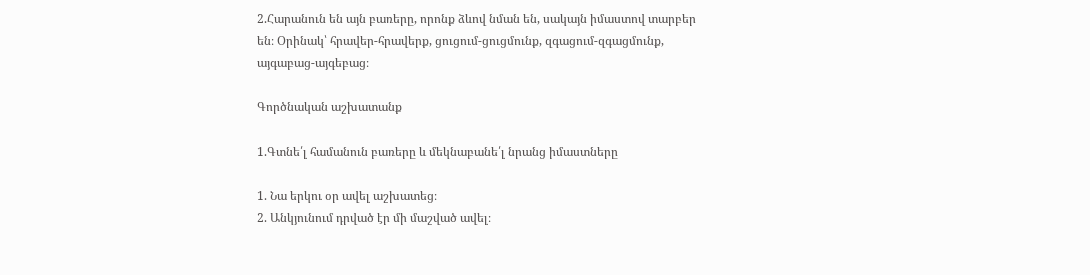2.Հարանուն են այն բառերը, որոնք ձևով նման են, սակայն իմաստով տարբեր
են։ Օրինակ՝ հրավեր-հրավերք, ցուցում-ցուցմունք, զգացում-զգացմունք,
այգաբաց-այգեբաց։

Գործնական աշխատանք

1.Գտնե՛լ համանուն բառերը և մեկնաբանե՛լ նրանց իմաստները

1. Նա երկու օր ավել աշխատեց։
2. Անկյունում դրված էր մի մաշված ավել։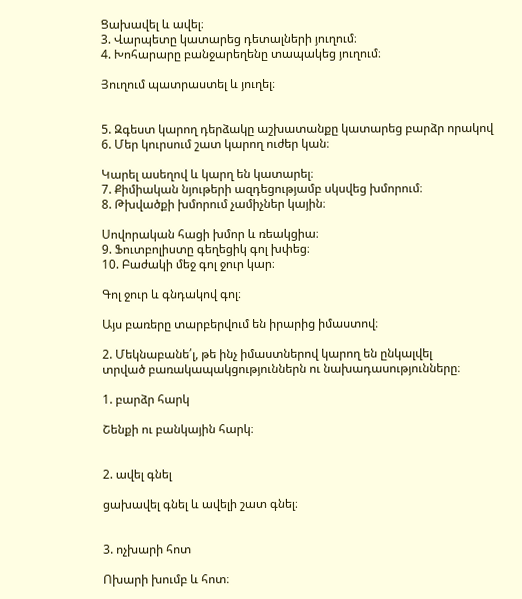Ցախավել և ավել։
3. Վարպետը կատարեց դետալների յուղում։
4. Խոհարարը բանջարեղենը տապակեց յուղում։

Յուղում պատրաստել և յուղել։


5. Զգեստ կարող դերձակը աշխատանքը կատարեց բարձր որակով
6. Մեր կուրսում շատ կարող ուժեր կան։

Կարել ասեղով և կարղ են կատարել։
7. Քիմիական նյութերի ազդեցությամբ սկսվեց խմորում։
8. Թխվածքի խմորում չամիչներ կային։

Սովորական հացի խմոր և ռեակցիա։
9. Ֆուտբոլիստը գեղեցիկ գոլ խփեց։
10. Բաժակի մեջ գոլ ջուր կար։

Գոլ ջուր և գնդակով գոլ։

Այս բառերը տարբերվում են իրարից իմաստով։

2. Մեկնաբանե՛լ, թե ինչ իմաստներով կարող են ընկալվել
տրված բառակապակցություններն ու նախադասությունները։

1. բարձր հարկ

Շենքի ու բանկային հարկ։


2. ավել գնել

ցախավել գնել և ավելի շատ գնել։


3. ոչխարի հոտ

Ոխարի խումբ և հոտ։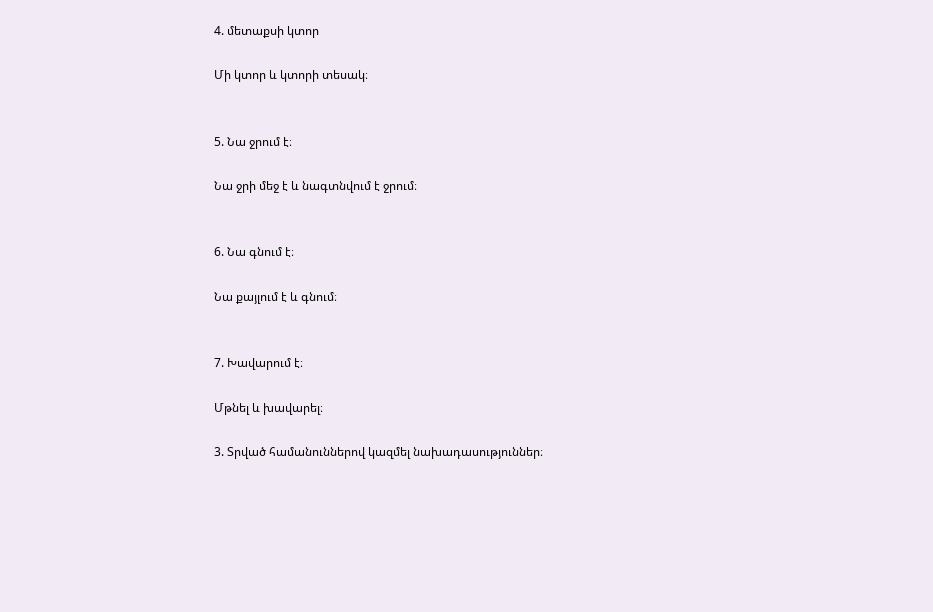4. մետաքսի կտոր

Մի կտոր և կտորի տեսակ։


5. Նա ջրում է։

Նա ջրի մեջ է և նագտնվում է ջրում։


6. Նա գնում է։

Նա քայլում է և գնում։


7. Խավարում է։

Մթնել և խավարել։

3. Տրված համանուններով կազմել նախադասություններ։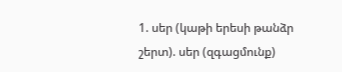1. սեր (կաթի երեսի թանձր շերտ). սեր (զգացմունք)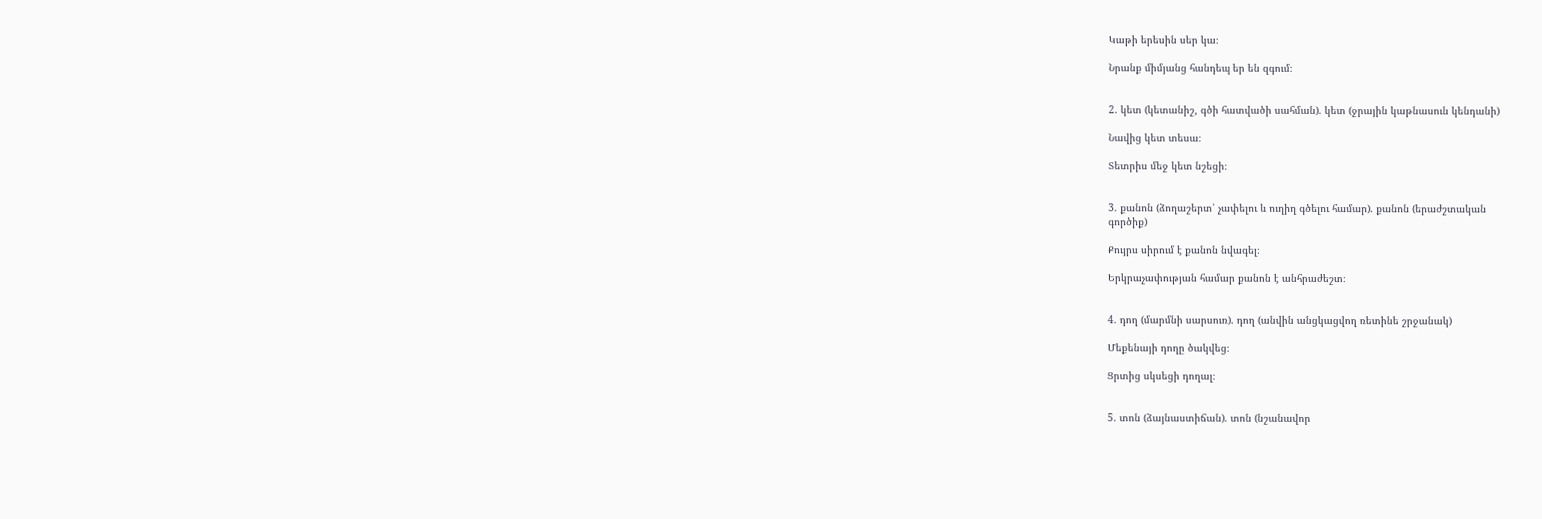Կաթի երեսին սեր կա։

Նրանք միմյանց հանդեպ եր են զգում։


2. կետ (կետանիշ, գծի հատվածի սահման). կետ (ջրային կաթնասուն կենդանի)

Նավից կետ տեսա։

Տետրիս մեջ կետ նշեցի։


3. քանոն (ձողաշերտ՝ չափելու և ուղիղ գծելու համար). քանոն (երաժշտական
գործիք)

Քույրս սիրում է քանոն նվագել։

Երկրաչափության համար քանոն է անհրաժեշտ։


4. դող (մարմնի սարսուռ). դող (անվին անցկացվող ռետինե շրջանակ)

Մեքենայի դողը ծակվեց։

Ցրտից սկսեցի դողալ։


5. տոն (ձայնաստիճան). տոն (նշանավոր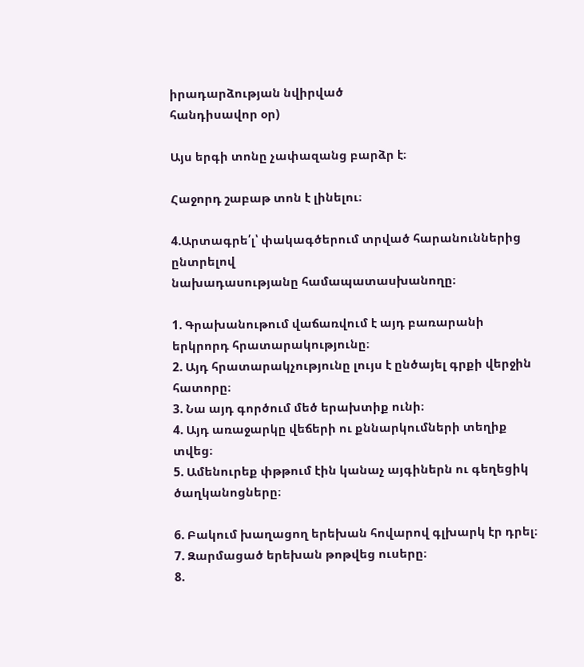իրադարձության նվիրված
հանդիսավոր օր)

Այս երգի տոնը չափազանց բարձր է։

Հաջորդ շաբաթ տոն է լինելու։

4.Արտագրե՛լ՝ փակագծերում տրված հարանուններից ընտրելով
նախադասությանը համապատասխանողը։

1. Գրախանութում վաճառվում է այդ բառարանի երկրորդ հրատարակությունը։
2. Այդ հրատարակչությունը լույս է ընծայել գրքի վերջին հատորը։
3. Նա այդ գործում մեծ երախտիք ունի։
4. Այդ առաջարկը վեճերի ու քննարկումների տեղիք տվեց։
5. Ամենուրեք փթթում էին կանաչ այգիներն ու գեղեցիկ ծաղկանոցները։

6. Բակում խաղացող երեխան հովարով գլխարկ էր դրել։
7. Զարմացած երեխան թոթվեց ուսերը։
8.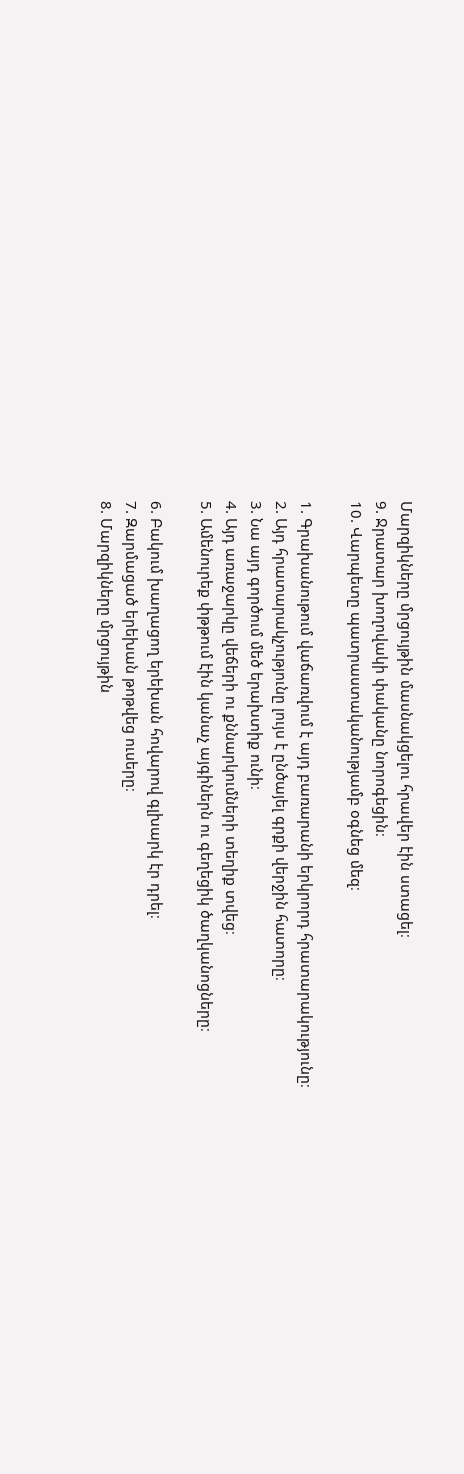Մարզիկները մրցույթին մասնակցելու հրավեր էին ստացել։
9. Ջրատար խողովակի փականը նորոգեցին։
10. Վարպետը պատրաստականությամբ օգնեց մեզ։

1. Գրախանութում վաճառվում է այդ բառարանի երկրորդ հրատարակությունը։
2. Այդ հրատարակչությունը լույս է ընծայել գրքի վերջին հատորը։
3. Նա այդ գործում մեծ երախտիք ունի։
4. Այդ առաջարկը վեճերի ու քննարկումների տեղիք տվեց։
5. Ամենուրեք փթթում էին կանաչ այգիներն ու գեղեցիկ ծաղկանոցները։

6. Բակում խաղացող երեխան հովարով գլխարկ էր դրել։
7. Զարմացած երեխան թոթվեց ուսերը։
8. Մարզիկները մրցույթին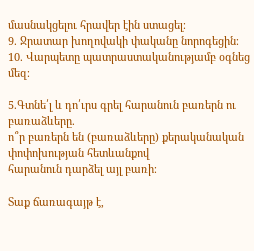մասնակցելու հրավեր էին ստացել։
9. Ջրատար խողովակի փականը նորոգեցին։
10. Վարպետը պատրաստականությամբ օգնեց մեզ։

5.Գտնե՛լ և դո՛ւրս գրել հարանուն բառերն ու բառաձևերը.
ո՞ր բառերն են (բառաձևերը) քերականական փոփոխության հետևանքով
հարանուն դարձել այլ բառի։

Տաք ճառագայթ է,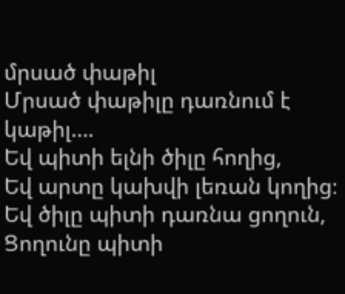մրսած փաթիլ
Մրսած փաթիլը դառնում է կաթիլ….
Եվ պիտի ելնի ծիլը հողից,
Եվ արտը կախվի լեռան կողից։
Եվ ծիլը պիտի դառնա ցողուն,
Ցողունը պիտի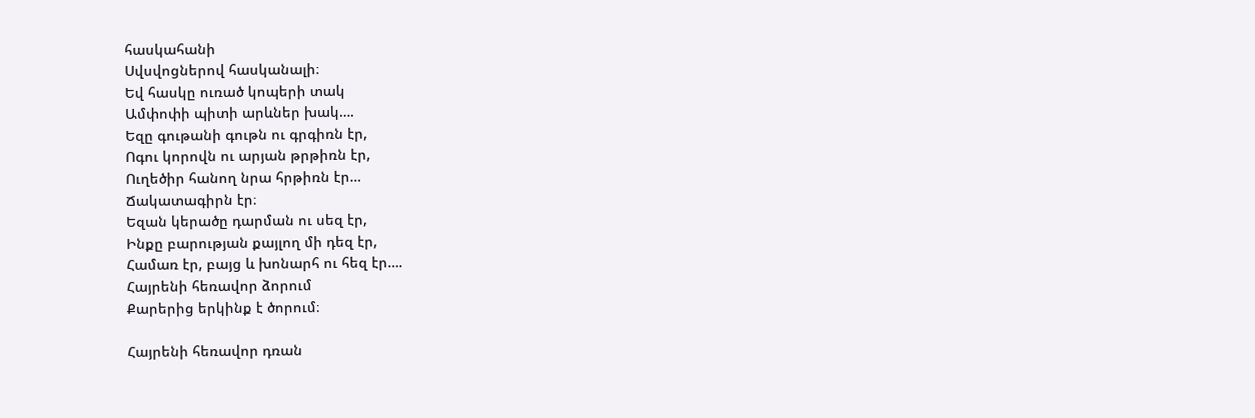հասկահանի
Սվսվոցներով հասկանալի։
Եվ հասկը ուռած կոպերի տակ
Ամփոփի պիտի արևներ խակ….
Եզը գութանի գութն ու գրգիռն էր,
Ոգու կորովն ու արյան թրթիռն էր,
Ուղեծիր հանող նրա հրթիռն էր…
Ճակատագիրն էր։
Եզան կերածը դարման ու սեզ էր,
Ինքը բարության քայլող մի դեզ էր,
Համառ էր, բայց և խոնարհ ու հեզ էր….
Հայրենի հեռավոր ձորում
Քարերից երկինք է ծորում։

Հայրենի հեռավոր դռան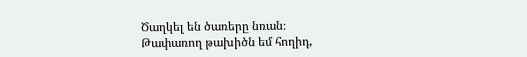Ծաղկել են ծառերը նռան։
Թափառող թախիծն եմ հողիդ,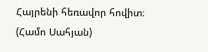Հայրենի հեռավոր հովիտ։
(Համո Սահյան)